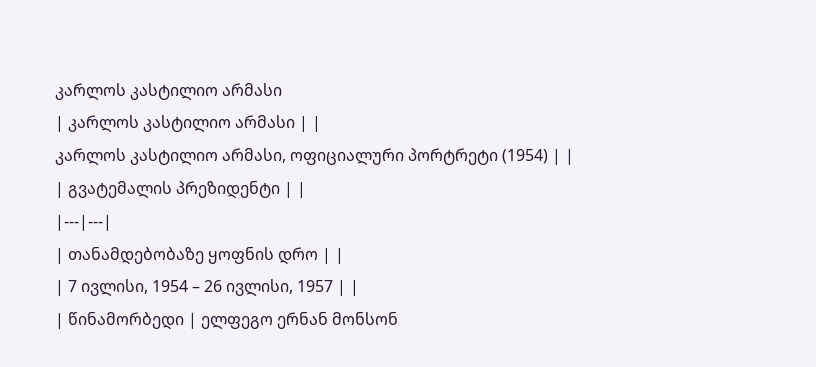კარლოს კასტილიო არმასი
| კარლოს კასტილიო არმასი | |
კარლოს კასტილიო არმასი, ოფიციალური პორტრეტი (1954) | |
| გვატემალის პრეზიდენტი | |
|---|---|
| თანამდებობაზე ყოფნის დრო | |
| 7 ივლისი, 1954 – 26 ივლისი, 1957 | |
| წინამორბედი | ელფეგო ერნან მონსონ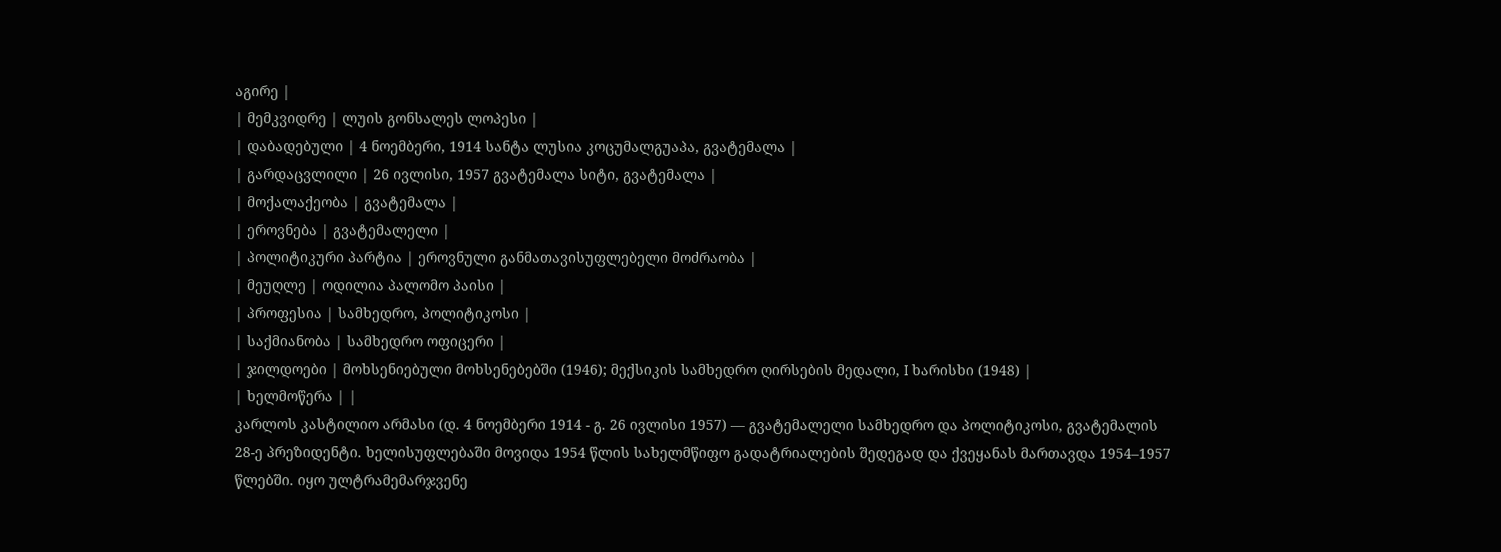აგირე |
| მემკვიდრე | ლუის გონსალეს ლოპესი |
| დაბადებული | 4 ნოემბერი, 1914 სანტა ლუსია კოცუმალგუაპა, გვატემალა |
| გარდაცვლილი | 26 ივლისი, 1957 გვატემალა სიტი, გვატემალა |
| მოქალაქეობა | გვატემალა |
| ეროვნება | გვატემალელი |
| პოლიტიკური პარტია | ეროვნული განმათავისუფლებელი მოძრაობა |
| მეუღლე | ოდილია პალომო პაისი |
| პროფესია | სამხედრო, პოლიტიკოსი |
| საქმიანობა | სამხედრო ოფიცერი |
| ჯილდოები | მოხსენიებული მოხსენებებში (1946); მექსიკის სამხედრო ღირსების მედალი, I ხარისხი (1948) |
| ხელმოწერა | |
კარლოს კასტილიო არმასი (დ. 4 ნოემბერი 1914 - გ. 26 ივლისი 1957) — გვატემალელი სამხედრო და პოლიტიკოსი, გვატემალის 28-ე პრეზიდენტი. ხელისუფლებაში მოვიდა 1954 წლის სახელმწიფო გადატრიალების შედეგად და ქვეყანას მართავდა 1954–1957 წლებში. იყო ულტრამემარჯვენე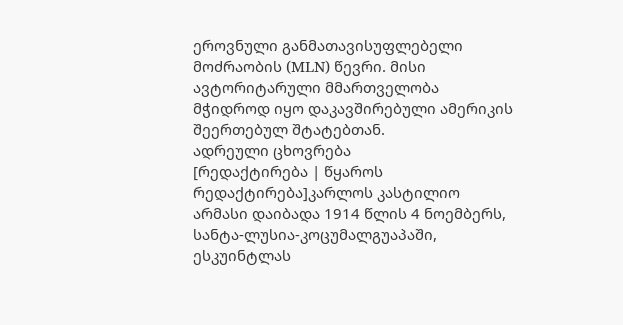ეროვნული განმათავისუფლებელი მოძრაობის (MLN) წევრი. მისი ავტორიტარული მმართველობა მჭიდროდ იყო დაკავშირებული ამერიკის შეერთებულ შტატებთან.
ადრეული ცხოვრება
[რედაქტირება | წყაროს რედაქტირება]კარლოს კასტილიო არმასი დაიბადა 1914 წლის 4 ნოემბერს, სანტა-ლუსია-კოცუმალგუაპაში, ესკუინტლას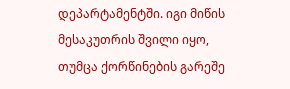დეპარტამენტში. იგი მიწის მესაკუთრის შვილი იყო, თუმცა ქორწინების გარეშე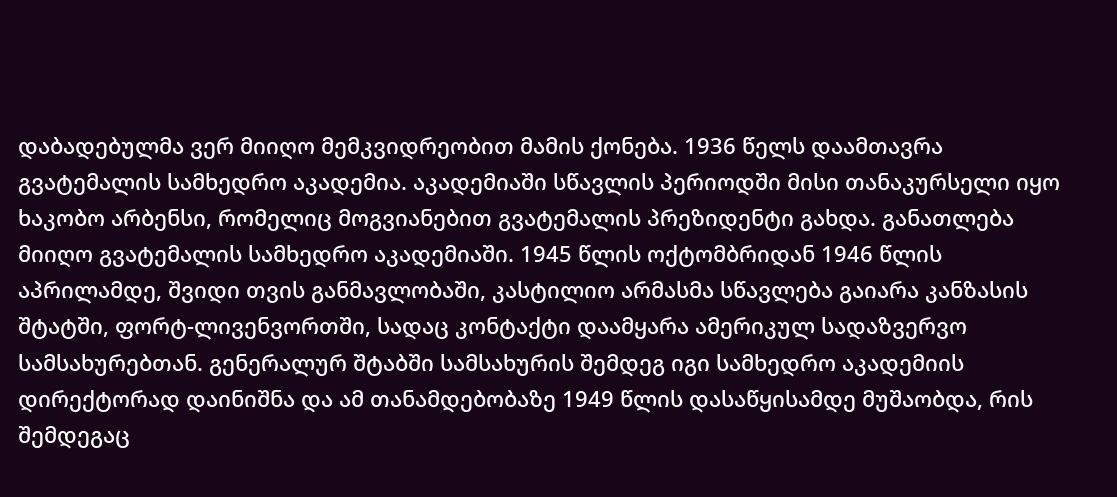დაბადებულმა ვერ მიიღო მემკვიდრეობით მამის ქონება. 1936 წელს დაამთავრა გვატემალის სამხედრო აკადემია. აკადემიაში სწავლის პერიოდში მისი თანაკურსელი იყო ხაკობო არბენსი, რომელიც მოგვიანებით გვატემალის პრეზიდენტი გახდა. განათლება მიიღო გვატემალის სამხედრო აკადემიაში. 1945 წლის ოქტომბრიდან 1946 წლის აპრილამდე, შვიდი თვის განმავლობაში, კასტილიო არმასმა სწავლება გაიარა კანზასის შტატში, ფორტ-ლივენვორთში, სადაც კონტაქტი დაამყარა ამერიკულ სადაზვერვო სამსახურებთან. გენერალურ შტაბში სამსახურის შემდეგ იგი სამხედრო აკადემიის დირექტორად დაინიშნა და ამ თანამდებობაზე 1949 წლის დასაწყისამდე მუშაობდა, რის შემდეგაც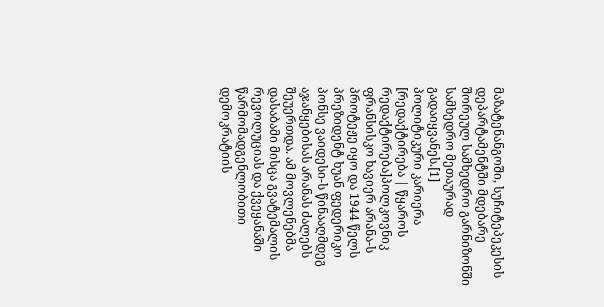მაზატენანგოში, სუჩიტეპეკესის დეპარტამენტში მდებარე შორეულ სამხედრო გარნიზონში სამხედრო მეთაურად გადაიყვანეს.[1]
პოლიტიკური კარიერა
[რედაქტირება | წყაროს რედაქტირება]პოლკოვნიკ ფრანსისკო ხავიერ არანა-ს პროტეჟე იყო და 1944 წელს პრეზიდენტ ხუან ფედერიკო პონსე ვაიდესი-ს წინააღმდეგ აჯანყებისას არანას ძალებს შეუერთდა. ამ მოვლენებმა დასაბამი მისცა გვატემალის რევოლუციას და ქვეყანაში წარმომადგენლობითი დემოკრატიის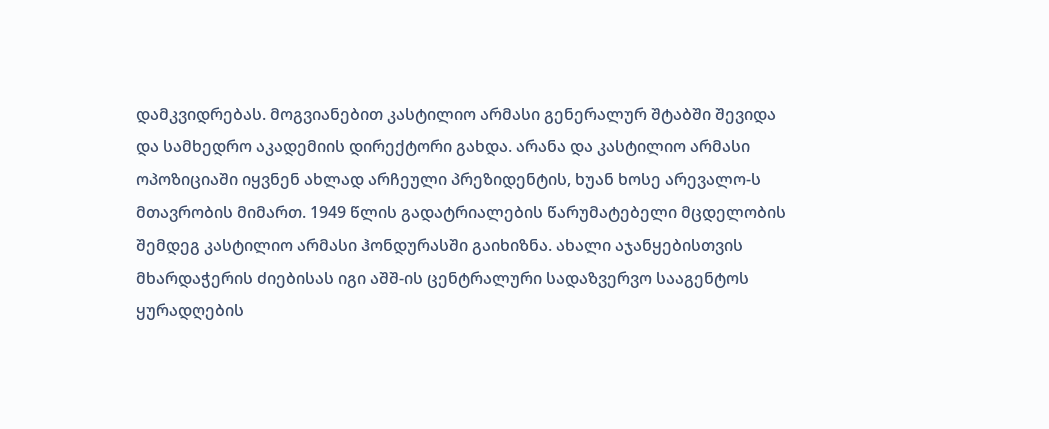დამკვიდრებას. მოგვიანებით კასტილიო არმასი გენერალურ შტაბში შევიდა და სამხედრო აკადემიის დირექტორი გახდა. არანა და კასტილიო არმასი ოპოზიციაში იყვნენ ახლად არჩეული პრეზიდენტის, ხუან ხოსე არევალო-ს მთავრობის მიმართ. 1949 წლის გადატრიალების წარუმატებელი მცდელობის შემდეგ კასტილიო არმასი ჰონდურასში გაიხიზნა. ახალი აჯანყებისთვის მხარდაჭერის ძიებისას იგი აშშ-ის ცენტრალური სადაზვერვო სააგენტოს ყურადღების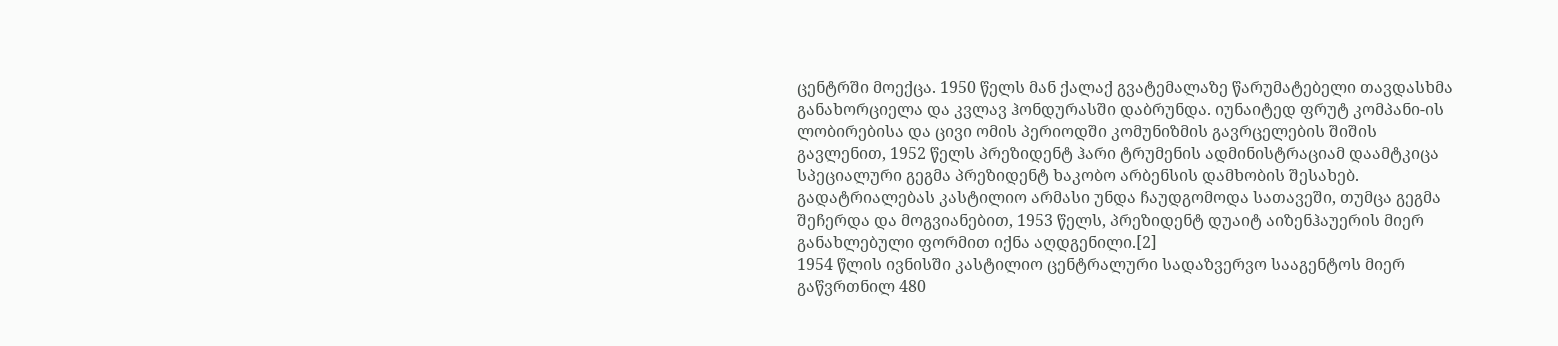ცენტრში მოექცა. 1950 წელს მან ქალაქ გვატემალაზე წარუმატებელი თავდასხმა განახორციელა და კვლავ ჰონდურასში დაბრუნდა. იუნაიტედ ფრუტ კომპანი-ის ლობირებისა და ცივი ომის პერიოდში კომუნიზმის გავრცელების შიშის გავლენით, 1952 წელს პრეზიდენტ ჰარი ტრუმენის ადმინისტრაციამ დაამტკიცა სპეციალური გეგმა პრეზიდენტ ხაკობო არბენსის დამხობის შესახებ. გადატრიალებას კასტილიო არმასი უნდა ჩაუდგომოდა სათავეში, თუმცა გეგმა შეჩერდა და მოგვიანებით, 1953 წელს, პრეზიდენტ დუაიტ აიზენჰაუერის მიერ განახლებული ფორმით იქნა აღდგენილი.[2]
1954 წლის ივნისში კასტილიო ცენტრალური სადაზვერვო სააგენტოს მიერ გაწვრთნილ 480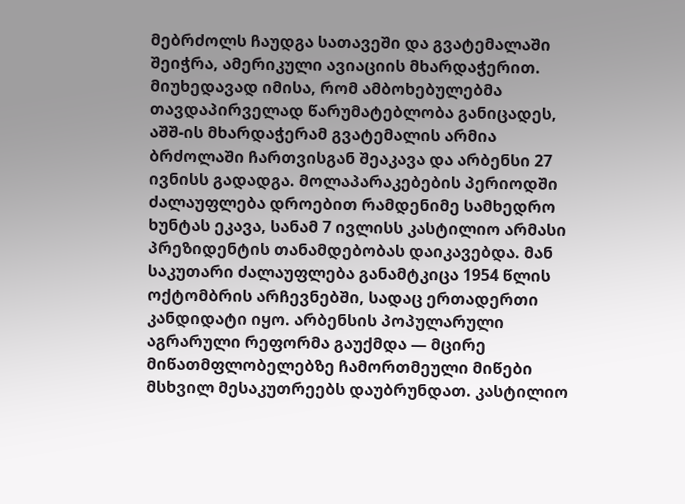მებრძოლს ჩაუდგა სათავეში და გვატემალაში შეიჭრა, ამერიკული ავიაციის მხარდაჭერით. მიუხედავად იმისა, რომ ამბოხებულებმა თავდაპირველად წარუმატებლობა განიცადეს, აშშ-ის მხარდაჭერამ გვატემალის არმია ბრძოლაში ჩართვისგან შეაკავა და არბენსი 27 ივნისს გადადგა. მოლაპარაკებების პერიოდში ძალაუფლება დროებით რამდენიმე სამხედრო ხუნტას ეკავა, სანამ 7 ივლისს კასტილიო არმასი პრეზიდენტის თანამდებობას დაიკავებდა. მან საკუთარი ძალაუფლება განამტკიცა 1954 წლის ოქტომბრის არჩევნებში, სადაც ერთადერთი კანდიდატი იყო. არბენსის პოპულარული აგრარული რეფორმა გაუქმდა — მცირე მიწათმფლობელებზე ჩამორთმეული მიწები მსხვილ მესაკუთრეებს დაუბრუნდათ. კასტილიო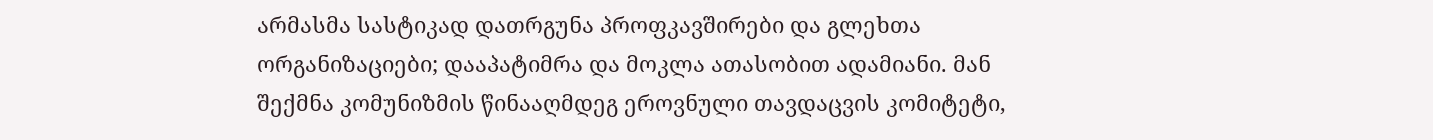არმასმა სასტიკად დათრგუნა პროფკავშირები და გლეხთა ორგანიზაციები; დააპატიმრა და მოკლა ათასობით ადამიანი. მან შექმნა კომუნიზმის წინააღმდეგ ეროვნული თავდაცვის კომიტეტი,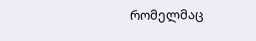რომელმაც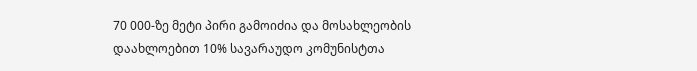70 000-ზე მეტი პირი გამოიძია და მოსახლეობის დაახლოებით 10% სავარაუდო კომუნისტთა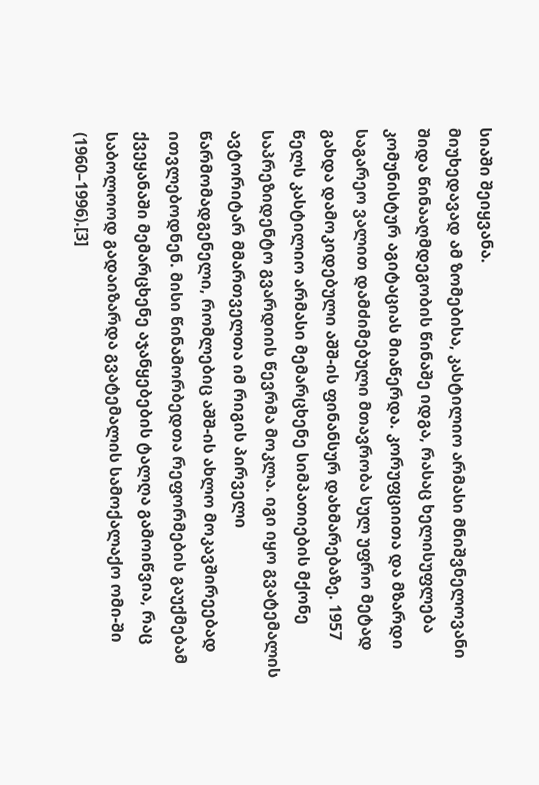სიაში შეიყვანა.
მიუხედავად ამ ზომებისა, კასტილიო არმასი მნიშვნელოვანი შიდა წინააღმდეგობის წინაშე იდგა, რასაც ხელისუფლება კომუნისტურ აგიტაციას მიაწერდა. კორუფციითა და მზარდი საგარეო ვალით დამძიმებული მთავრობა სულ უფრო მეტად გახდა დამოკიდებული აშშ-ის ფინანსურ დახმარებაზე. 1957 წელს კასტილიო არმასი მემარცხენე სიმპათიების მქონე საპრეზიდენტო გვარდიის წევრმა მოკლა. იგი იყო გვატემალის ავტორიტარ მმართველთა იმ რიგის პირველი წარმომადგენელი, რომლებიც აშშ-ის ახლო მოკავშირეებად ითვლებოდნენ. მისი წინამორბედთა რეფორმების გაუქმებამ ქვეყანაში მემარცხენე აჯანყებების ტალღა გამოიწვია, რაც საბოლოოდ გადაიზარდა გვატემალის სამოქალაქო ომი-ში (1960–1996).[3]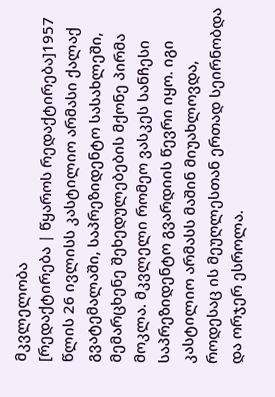მკვლელობა
[რედაქტირება | წყაროს რედაქტირება]1957 წლის 26 ივლისს კასტილიო არმასი ქალაქ გვატემალაში, საპრეზიდენტო სასახლეში, მემარცხენე შეხედულებების მქონე პირმა მოკლა. მკვლელი რომეო ვასკეს სანჩესი საპრეზიდენტო გვარდიის წევრი იყო. იგი კასტილიო არმასს მაშინ მიუახლოვდა, როდესაც ის მეუღლესთან ერთად სეირნობდა და ორჯერ ესროლა.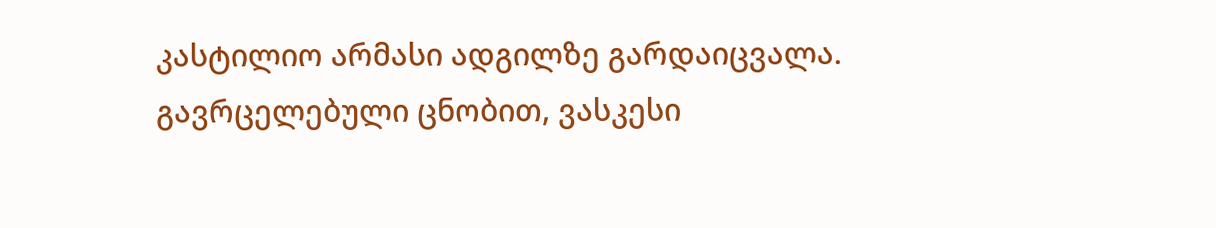კასტილიო არმასი ადგილზე გარდაიცვალა. გავრცელებული ცნობით, ვასკესი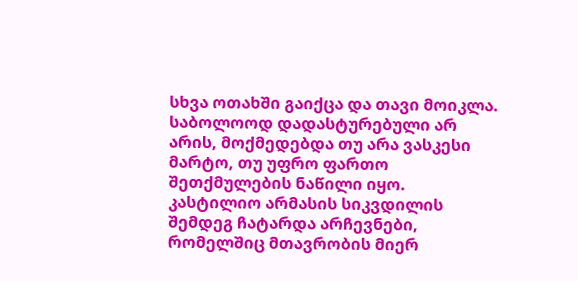სხვა ოთახში გაიქცა და თავი მოიკლა. საბოლოოდ დადასტურებული არ არის, მოქმედებდა თუ არა ვასკესი მარტო, თუ უფრო ფართო შეთქმულების ნაწილი იყო.
კასტილიო არმასის სიკვდილის შემდეგ ჩატარდა არჩევნები, რომელშიც მთავრობის მიერ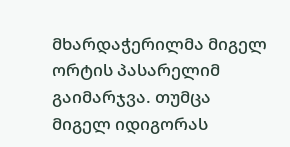მხარდაჭერილმა მიგელ ორტის პასარელიმ გაიმარჯვა. თუმცა მიგელ იდიგორას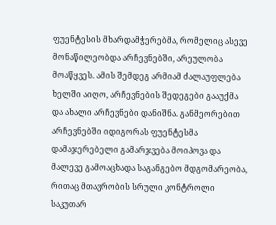ფუენტესის მხარდამჭერებმა, რომელიც ასევე მონაწილეობდა არჩევნებში, არეულობა მოაწყვეს. ამის შემდეგ არმიამ ძალაუფლება ხელში აიღო, არჩევნების შედეგები გააუქმა და ახალი არჩევნები დანიშნა. განმეორებით არჩევნებში იდიგორას ფუენტესმა დამაჯერებელი გამარჯვება მოიპოვა და მალევე გამოაცხადა საგანგებო მდგომარეობა, რითაც მთავრობის სრული კონტროლი საკუთარ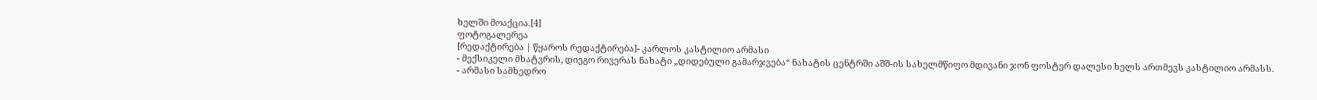ხელში მოაქცია.[4]
ფოტოგალერეა
[რედაქტირება | წყაროს რედაქტირება]- კარლოს კასტილიო არმასი
- მექსიკელი მხატვრის, დიეგო რივერას ნახატი „დიდებული გამარჯვება“ ნახატის ცენტრში აშშ-ის სახელმწიფო მდივანი ჯონ ფოსტერ დალესი ხელს ართმევს კასტილიო არმასს.
- არმასი სამხედრო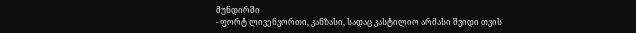მუნდირში
- ფორტ ლივენვორთი, კანზასი, სადაც კასტილიო არმასი შვიდი თვის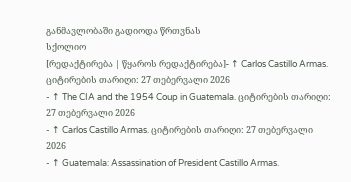განმავლობაში გადიოდა წრთვნას
სქოლიო
[რედაქტირება | წყაროს რედაქტირება]- ↑ Carlos Castillo Armas. ციტირების თარიღი: 27 თებერვალი 2026
- ↑ The CIA and the 1954 Coup in Guatemala. ციტირების თარიღი: 27 თებერვალი 2026
- ↑ Carlos Castillo Armas. ციტირების თარიღი: 27 თებერვალი 2026
- ↑ Guatemala: Assassination of President Castillo Armas.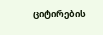ციტირების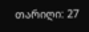თარიღი: 27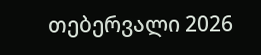თებერვალი 2026